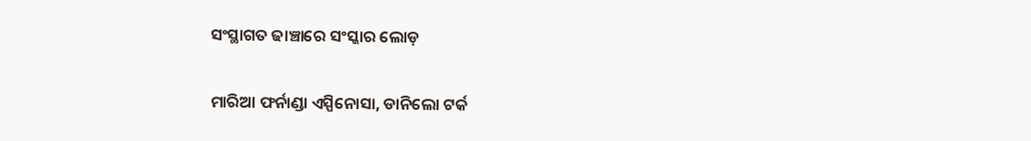ସଂସ୍ଥାଗତ ଢାଞ୍ଚାରେ ସଂସ୍କାର ଲୋଡ଼

ମାରିଆ ଫର୍ନାଣ୍ଡା ଏସ୍ପିନୋସା, ଡାନିଲୋ ଟର୍କ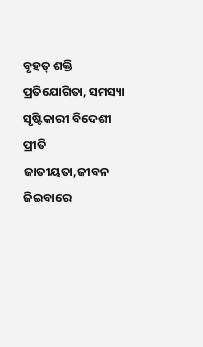ବୃହତ୍‌ ଶକ୍ତି ପ୍ରତିଯୋଗିତା, ସମସ୍ୟା ସୃଷ୍ଟିକାରୀ ବିଦେଶୀ ପ୍ରୀତି ଜାତୀୟତା,ଜୀବନ ଜିଇବାରେ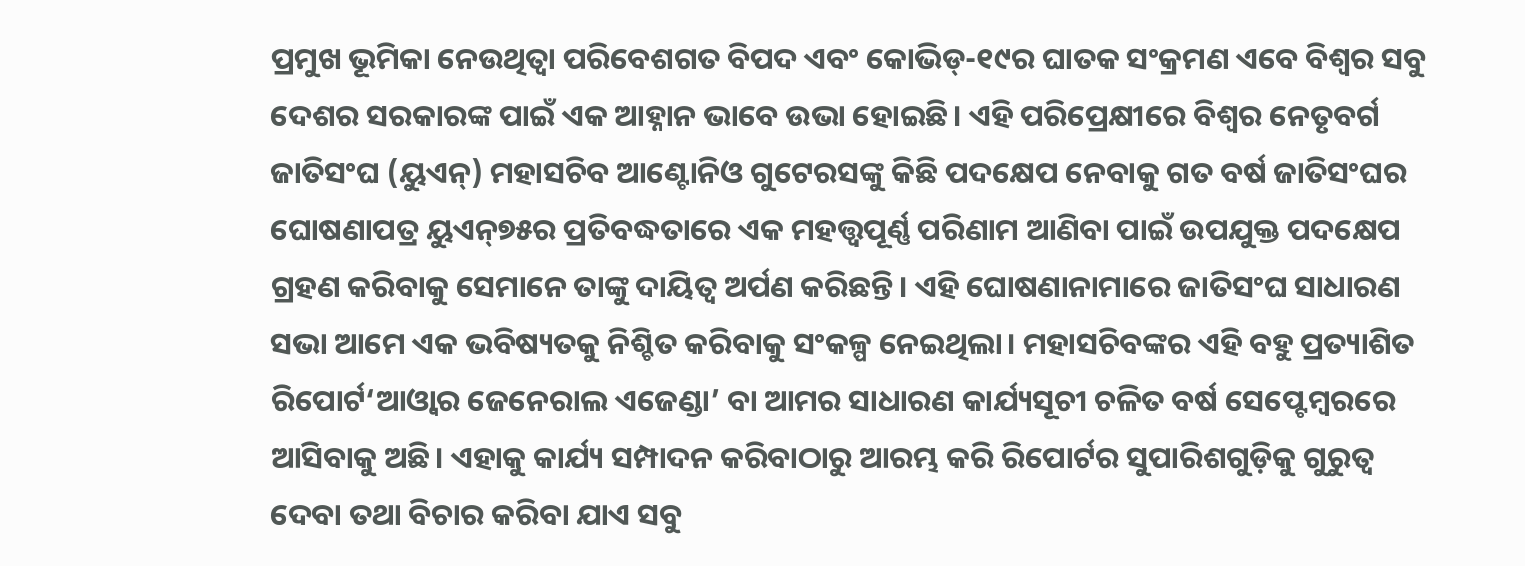ପ୍ରମୁଖ ଭୂମିକା ନେଉଥିତ୍ବା ପରିବେଶଗତ ବିପଦ ଏବଂ କୋଭିଡ୍‌-୧୯ର ଘାତକ ସଂକ୍ରମଣ ଏବେ ବିଶ୍ୱର ସବୁ ଦେଶର ସରକାରଙ୍କ ପାଇଁ ଏକ ଆହ୍ନାନ ଭାବେ ଉଭା ହୋଇଛି। ଏହି ପରିପ୍ରେକ୍ଷୀରେ ବିଶ୍ୱର ନେତୃବର୍ଗ ଜାତିସଂଘ (ୟୁଏନ୍‌) ମହାସଚିବ ଆଣ୍ଟୋନିଓ ଗୁଟେରସଙ୍କୁ କିଛି ପଦକ୍ଷେପ ନେବାକୁ ଗତ ବର୍ଷ ଜାତିସଂଘର ଘୋଷଣାପତ୍ର ୟୁଏନ୍‌୭୫ର ପ୍ରତିବଦ୍ଧତାରେ ଏକ ମହତ୍ତ୍ୱପୂର୍ଣ୍ଣ ପରିଣାମ ଆଣିବା ପାଇଁ ଉପଯୁକ୍ତ ପଦକ୍ଷେପ ଗ୍ରହଣ କରିବାକୁ ସେମାନେ ତାଙ୍କୁ ଦାୟିତ୍ୱ ଅର୍ପଣ କରିଛନ୍ତି। ଏହି ଘୋଷଣାନାମାରେ ଜାତିସଂଘ ସାଧାରଣ ସଭା ଆମେ ଏକ ଭବିଷ୍ୟତକୁ ନିଶ୍ଚିତ କରିବାକୁ ସଂକଳ୍ପ ନେଇଥିଲା। ମହାସଚିବଙ୍କର ଏହି ବହୁ ପ୍ରତ୍ୟାଶିତ ରିପୋର୍ଟ‘ଆଓ୍ବାର ଜେନେରାଲ ଏଜେଣ୍ଡା’ ବା ଆମର ସାଧାରଣ କାର୍ଯ୍ୟସୂଚୀ ଚଳିତ ବର୍ଷ ସେପ୍ଟେମ୍ବରରେ ଆସିବାକୁ ଅଛି। ଏହାକୁ କାର୍ଯ୍ୟ ସମ୍ପାଦନ କରିବାଠାରୁ ଆରମ୍ଭ କରି ରିପୋର୍ଟର ସୁପାରିଶଗୁଡ଼ିକୁ ଗୁରୁତ୍ୱ ଦେବା ତଥା ବିଚାର କରିବା ଯାଏ ସବୁ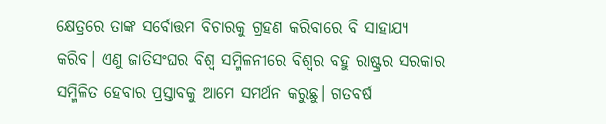କ୍ଷେତ୍ରରେ ତାଙ୍କ ସର୍ବୋତ୍ତମ ବିଚାରକୁ ଗ୍ରହଣ କରିବାରେ ବି ସାହାଯ୍ୟ କରିବ। ଏଣୁ ଜାତିସଂଘର ବିଶ୍ୱ ସମ୍ମିଳନୀରେ ବିଶ୍ୱର ବହୁ ରାଷ୍ଟ୍ରର ସରକାର ସମ୍ମିଳିତ ହେବାର ପ୍ରସ୍ତାବକୁ ଆମେ ସମର୍ଥନ କରୁଛୁ। ଗତବର୍ଷ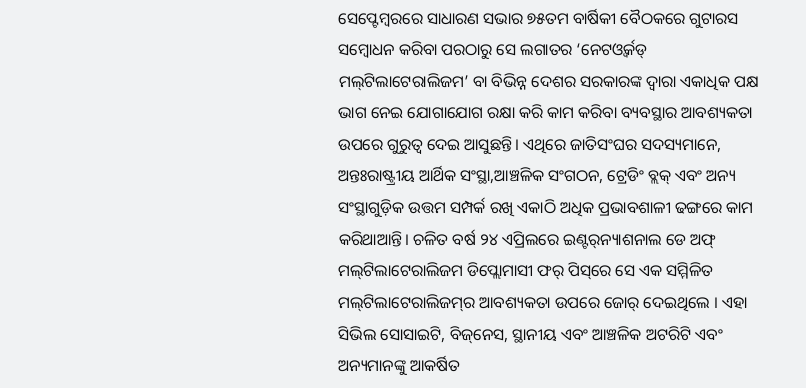ସେପ୍ଟେମ୍ବରରେ ସାଧାରଣ ସଭାର ୭୫ତମ ବାର୍ଷିକୀ ବୈଠକରେ ଗୁଟାରସ ସମ୍ବୋଧନ କରିବା ପରଠାରୁ ସେ ଲଗାତର ‘ନେଟଓ୍ବର୍କଡ୍‌ ମଲ୍‌ଟିଲାଟେରାଲିଜମ’ ବା ବିଭିନ୍ନ ଦେଶର ସରକାରଙ୍କ ଦ୍ୱାରା ଏକାଧିକ ପକ୍ଷ ଭାଗ ନେଇ ଯୋଗାଯୋଗ ରକ୍ଷା କରି କାମ କରିବା ବ୍ୟବସ୍ଥାର ଆବଶ୍ୟକତା ଉପରେ ଗୁରୁତ୍ୱ ଦେଇ ଆସୁଛନ୍ତି। ଏଥିରେ ଜାତିସଂଘର ସଦସ୍ୟମାନେ, ଅନ୍ତଃରାଷ୍ଟ୍ରୀୟ ଆର୍ଥିକ ସଂସ୍ଥା,ଆଞ୍ଚଳିକ ସଂଗଠନ, ଟ୍ରେଡିଂ ବ୍ଲକ୍‌ ଏବଂ ଅନ୍ୟ ସଂସ୍ଥାଗୁଡ଼ିକ ଉତ୍ତମ ସମ୍ପର୍କ ରଖି ଏକାଠି ଅଧିକ ପ୍ରଭାବଶାଳୀ ଢଙ୍ଗରେ କାମ କରିଥାଆନ୍ତି। ଚଳିତ ବର୍ଷ ୨୪ ଏପ୍ରିଲରେ ଇଣ୍ଟର୍‌ନ୍ୟାଶନାଲ ଡେ ଅଫ୍‌ ମଲ୍‌ଟିଲାଟେରାଲିଜମ ଡିପ୍ଲୋମାସୀ ଫର୍‌ ପିସ୍‌ରେ ସେ ଏକ ସମ୍ମିଳିତ ମଲ୍‌ଟିଲାଟେରାଲିଜମ୍‌ର ଆବଶ୍ୟକତା ଉପରେ ଜୋର୍‌ ଦେଇଥିଲେ । ଏହା ସିଭିଲ ସୋସାଇଟି, ବିଜ୍‌ନେସ, ସ୍ଥାନୀୟ ଏବଂ ଆଞ୍ଚଳିକ ଅଟରିଟି ଏବଂ ଅନ୍ୟମାନଙ୍କୁ ଆକର୍ଷିତ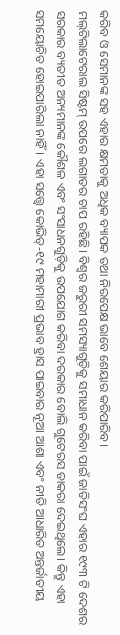କରିବ ଓ ସେମାନଙ୍କ ସହ ଏହାର କ୍ଷମତାକୁ ଅଧିକ ବ୍ୟାପକ ତଥା ନିରପେକ୍ଷ ଭାବେ ଶେୟାର କରିପାରିବ।
ମଲ୍‌ଟିଲାଟେରାଲ ସିଷ୍ଟମ୍‌ ଉପରେ ଲଗାତର ଚାପ ରହିଛି। ବିଶ୍ୱର ଜରୁରୀ ସମସ୍ୟାଗୁଡ଼ିକୁ ସମାଧାନ କରିବା ପାଇଁ ଜାତିସଂଘ ଏହାର ୧୯୩ ଟି ଦେଶର ସରକାର ବ୍ୟତୀତ ଅନ୍ୟମାନଙ୍କ କୌଶଳ ଏବଂ ସଂସାଧନଗୁଡ଼ିକୁ ଉପଯୋଗ କରିବା ଦରକାର ବୋଲି ଗୁଟେରସ ଡାକରା ଦେଇଥିଲେ। କିନ୍ତୁ ଏହା ସମୟୋଚିତ ହୋଇପାରିଲା ନାହିଁ। ଏହା ସତ୍ତ୍ୱେ କୋଭିଡ୍‌-୧୯ ମହାମାରୀ ପ୍ରଭାବ ହ୍ରାସ ପାଇବାର ନୂଆ ଆଶା ଏବଂ ନୀତି ଆଧାରିତ ଅନ୍ତର୍ଜାତୀୟ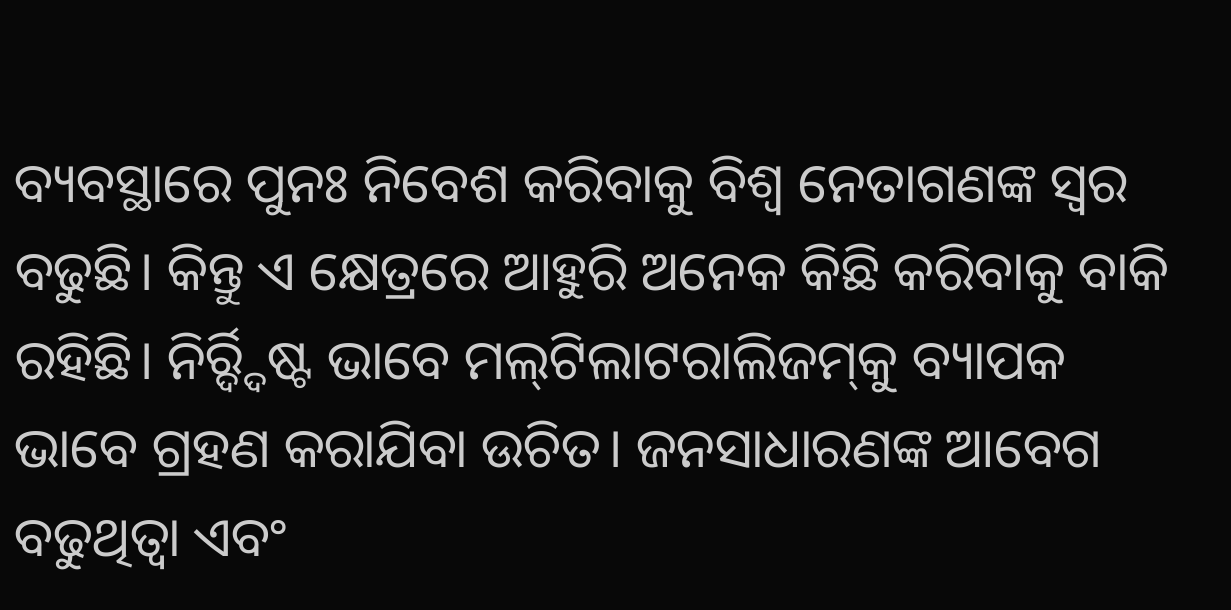ବ୍ୟବସ୍ଥାରେ ପୁନଃ ନିବେଶ କରିବାକୁ ବିଶ୍ୱ ନେତାଗଣଙ୍କ ସ୍ବର ବଢୁଛି। କିନ୍ତୁ ଏ କ୍ଷେତ୍ରରେ ଆହୁରି ଅନେକ କିଛି କରିବାକୁ ବାକି ରହିଛି। ନିର୍ର୍ଦ୍ଦିଷ୍ଟ ଭାବେ ମଲ୍‌ଟିଲାଟରାଲିଜମ୍‌କୁ ବ୍ୟାପକ ଭାବେ ଗ୍ରହଣ କରାଯିବା ଉଚିତ। ଜନସାଧାରଣଙ୍କ ଆବେଗ ବଢୁଥିତ୍ବା ଏବଂ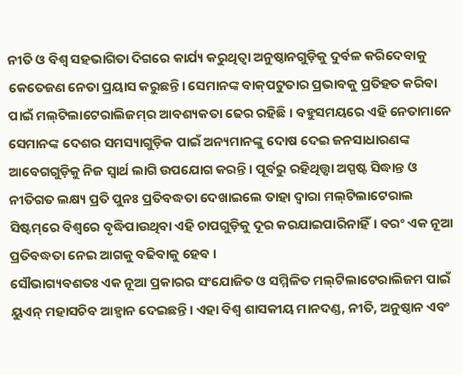ନୀତି ଓ ବିଶ୍ୱ ସହଭାଗିତା ଦିଗରେ କାର୍ଯ୍ୟ କରୁଥିତ୍ବା ଅନୁଷ୍ଠାନଗୁଡ଼ିକୁ ଦୁର୍ବଳ କରିଦେବାକୁ କେତେଜଣ ନେତା ପ୍ରୟାସ କରୁଛନ୍ତି। ସେମାନଙ୍କ ବାକ୍‌ପଟୁତାର ପ୍ରଭାବକୁ ପ୍ରତିହତ କରିବା ପାଇଁ ମଲ୍‌ଟିଲାଟେରାଲିଜମ୍‌ର ଆବଶ୍ୟକତା ଢେର ରହିଛି। ବହୁସମୟରେ ଏହି ନେତାମାନେ ସେମାନଙ୍କ ଦେଶର ସମସ୍ୟାଗୁଡ଼ିକ ପାଇଁ ଅନ୍ୟମାନଙ୍କୁ ଦୋଷ ଦେଇ ଜନସାଧାରଣଙ୍କ ଆବେଗଗୁଡ଼ିକୁ ନିଜ ସ୍ବାର୍ଥ ଲାଗି ଉପଯୋଗ କରନ୍ତି । ପୂର୍ବରୁ ରହିଥିତ୍ତ୍ବା ଅସ୍ପଷ୍ଟ ସିଦ୍ଧାନ୍ତ ଓ ନୀତିଗତ ଲକ୍ଷ୍ୟ ପ୍ରତି ପୁନଃ ପ୍ରତିବଦ୍ଧତା ଦେଖାଇଲେ ତାହା ଦ୍ୱାରା ମଲ୍‌ଟିଲାଟେରାଲ ସିଷ୍ଟମ୍‌ରେ ବିଶ୍ୱରେ ବୃଦ୍ଧିପାଉଥିବା ଏହି ଚାପଗୁଡ଼ିକୁ ଦୂର କରଯାଇପାରିନାହିଁ। ବରଂ ଏକ ନୂଆ ପ୍ରତିବଦ୍ଧତା ନେଇ ଆଗକୁ ବଢିବାକୁ ହେବ।
ସୌଭାଗ୍ୟବଶତଃ ଏକ ନୂଆ ପ୍ରକାରର ସଂଯୋଜିତ ଓ ସମ୍ମିଳିତ ମଲ୍‌ଟିଲାଟେରାଲିଜମ ପାଇଁ ୟୁଏନ୍‌ ମହାସଚିବ ଆହ୍ବାନ ଦେଇଛନ୍ତି। ଏହା ବିଶ୍ୱ ଶାସକୀୟ ମାନଦଣ୍ଡ, ନୀତି, ଅନୁଷ୍ଠାନ ଏବଂ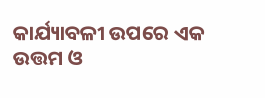କାର୍ଯ୍ୟାବଳୀ ଉପରେ ଏକ ଉତ୍ତମ ଓ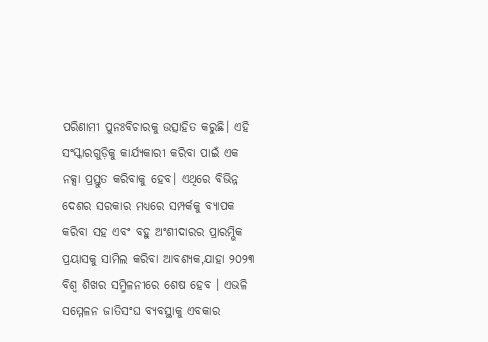ପରିଣାମୀ ପୁନଃବିଚାରକୁ ଉତ୍ସାହିତ କରୁଛି। ଏହି ସଂସ୍କାରଗୁଡ଼ିକୁ କାର୍ଯ୍ୟକାରୀ କରିବା ପାଇଁ ଏକ ନକ୍ସା ପ୍ରସ୍ତୁତ କରିବାକୁ ହେବ। ଏଥିରେ ବିଭିନ୍ନ ଦେଶର ସରକାର ମଧ୍ୟରେ ସମ୍ପର୍କକୁ ବ୍ୟାପକ କରିବା ସହ ଏବଂ ବହୁ ଅଂଶୀଦାରର ପ୍ରାରମ୍ଭିକ ପ୍ରୟାସକୁ ସାମିଲ କରିବା ଆବଶ୍ୟକ,ଯାହା ୨୦୨୩ ବିଶ୍ୱ ଶିଖର ସମ୍ମିଳନୀରେ ଶେଷ ହେବ । ଏଭଳି ସମ୍ମେଳନ ଜାତିସଂଘ ବ୍ୟବସ୍ଥାକୁ ଏବକାର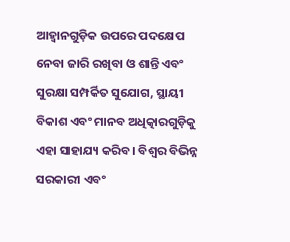ଆହ୍ବାନଗୁଡ଼ିକ ଉପରେ ପଦକ୍ଷେପ ନେବା ଜାରି ରଖିବା ଓ ଶାନ୍ତି ଏବଂ ସୁରକ୍ଷା ସମ୍ପର୍କିତ ସୁଯୋଗ, ସ୍ଥାୟୀ ବିକାଶ ଏବଂ ମାନବ ଅଧିତ୍କାରଗୁଡ଼ିକୁ ଏହା ସାହାଯ୍ୟ କରିବ। ବିଶ୍ୱର ବିଭିନ୍ନ ସରକାରୀ ଏବଂ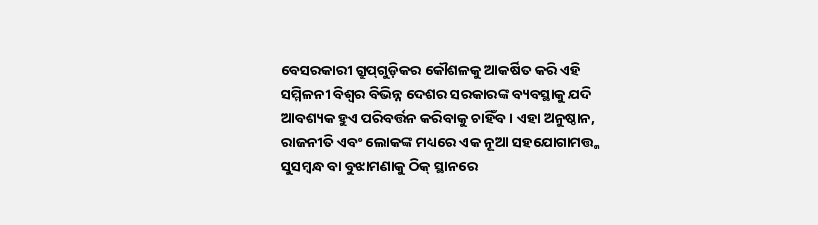ବେସରକାରୀ ଗ୍ରୁପ୍‌ଗୁଡ଼ିକର କୌଶଳକୁ ଆକର୍ଷିତ କରି ଏହି ସମ୍ମିଳନୀ ବିଶ୍ୱର ବିଭିନ୍ନ ଦେଶର ସରକାରଙ୍କ ବ୍ୟବସ୍ଥାକୁ ଯଦି ଆବଶ୍ୟକ ହୁଏ ପରିବର୍ତ୍ତନ କରିବାକୁ ଚାହିଁବ। ଏହା ଅନୁଷ୍ଠାନ, ରାଜନୀତି ଏବଂ ଲୋକଙ୍କ ମଧ୍ୟରେ ଏକ ନୂଆ ସହଯୋଗାମତ୍ତ୍କ ସୁସମ୍ବନ୍ଧ ବା ବୁଝାମଣାକୁ ଠିକ୍‌ ସ୍ଥାନରେ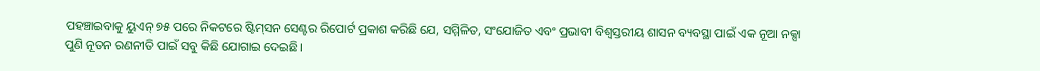ପହଞ୍ଚାଇବାକୁ ୟୁଏନ୍‌ ୭୫ ପରେ ନିକଟରେ ଷ୍ଟିମ୍‌ସନ ସେଣ୍ଟର ରିପୋର୍ଟ ପ୍ରକାଶ କରିଛି ଯେ, ସମ୍ମିଳିତ, ସଂଯୋଜିତ ଏବଂ ପ୍ରଭାବୀ ବିଶ୍ୱସ୍ତରୀୟ ଶାସନ ବ୍ୟବସ୍ଥା ପାଇଁ ଏକ ନୂଆ ନକ୍ସା ପୁଣି ନୂତନ ରଣନୀତି ପାଇଁ ସବୁ କିଛି ଯୋଗାଇ ଦେଇଛି।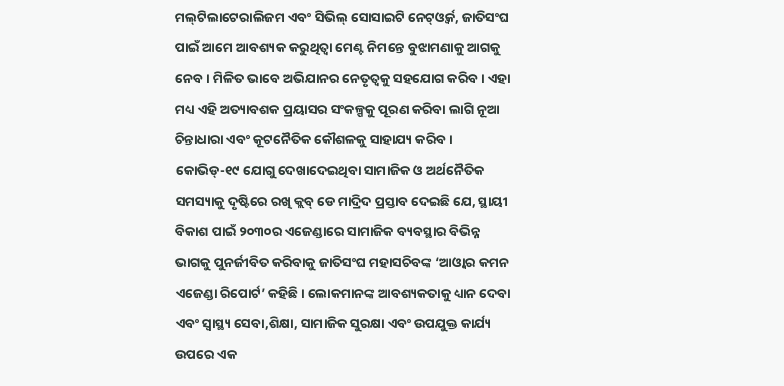ମଲ୍‌ଟିଲାଟେରାଲିଜମ ଏବଂ ସିଭିଲ୍‌ ସୋସାଇଟି ନେଟ୍‌ଓ୍ବର୍କ, ଜାତିସଂଘ ପାଇଁ ଆମେ ଆବଶ୍ୟକ କରୁଥିତ୍ବା ମେଣ୍ଟ ନିମନ୍ତେ ବୁଝାମଣାକୁ ଆଗକୁ ନେବ। ମିଳିତ ଭାବେ ଅଭିଯାନର ନେତୃତ୍ୱକୁ ସହଯୋଗ କରିବ। ଏହା ମଧ୍ୟ ଏହି ଅତ୍ୟାବଶକ ପ୍ରୟାସର ସଂକଳ୍ପକୁ ପୂରଣ କରିବା ଲାଗି ନୂଆ ଚିନ୍ତାଧାରା ଏବଂ କୂଟନୈତିକ କୌଶଳକୁ ସାହାଯ୍ୟ କରିବ। କୋଭିଡ୍‌-୧୯ ଯୋଗୁ ଦେଖାଦେଇଥିବା ସାମାଜିକ ଓ ଅର୍ଥନୈତିକ ସମସ୍ୟାକୁ ଦୃଷ୍ଟିରେ ରଖି କ୍ଲବ୍‌ ଡେ ମାଦ୍ରିଦ ପ୍ରସ୍ତାବ ଦେଇଛି ଯେ, ସ୍ଥାୟୀ ବିକାଶ ପାଇଁ ୨୦୩୦ର ଏଜେଣ୍ଡାରେ ସାମାଜିକ ବ୍ୟବସ୍ଥାର ବିଭିନ୍ନ ଭାଗକୁ ପୁନର୍ଜୀବିତ କରିବାକୁ ଜାତିସଂଘ ମହାସଚିବଙ୍କ ‘ଆଓ୍ବାର କମନ ଏଜେଣ୍ଡା ରିପୋର୍ଟ’ କହିଛି। ଲୋକମାନଙ୍କ ଆବଶ୍ୟକତାକୁ ଧ୍ୟାନ ଦେବା ଏବଂ ସ୍ବାସ୍ଥ୍ୟ ସେବା,ଶିକ୍ଷା, ସାମାଜିକ ସୁରକ୍ଷା ଏବଂ ଉପଯୁକ୍ତ କାର୍ଯ୍ୟ ଉପରେ ଏକ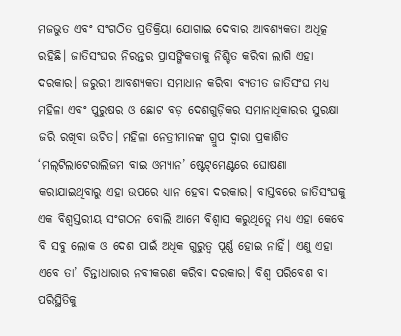ମଜଭୁତ ଏବଂ ସଂଗଠିତ ପ୍ରତିକ୍ରିୟା ଯୋଗାଇ ଦେବାର ଆବଶ୍ୟକତା ଅଧିତ୍କ ରହିଛି। ଜାତିସଂଘର ନିରନ୍ତର ପ୍ରାସଙ୍ଗିକତାକୁ ନିଶ୍ଚିତ କରିବା ଲାଗି ଏହା ଦରକାର। ଜରୁରୀ ଆବଶ୍ୟକତା ସମାଧାନ କରିବା ବ୍ୟତୀତ ଜାତିସଂଘ ମଧ୍ୟ ମହିଳା ଏବଂ ପୁରୁଷର ଓ ଛୋଟ ବଡ଼ ଦେଶଗୁଡ଼ିକର ସମାନାଧିକାରର ସୁରକ୍ଷା ଜରି ରଖିବା ଉଚିତ। ମହିଳା ନେତ୍ରୀମାନଙ୍କ ଗ୍ରୁପ ଦ୍ୱାରା ପ୍ରକାଶିତ ‘ମଲ୍‌ଟିଲାଟେରାଲିଜମ ବାଇ ଓମ୍ୟାନ’ ଷ୍ଟେଟ୍‌ମେଣ୍ଟରେ ଘୋଷଣା କରାଯାଇଥିବାରୁ ଏହା ଉପରେ ଧ୍ୟାନ ହେବା ଦରକାର। ବାସ୍ତବରେ ଜାତିସଂଘକୁ ଏକ ବିଶ୍ୱସ୍ତରୀୟ ସଂଗଠନ ବୋଲି ଆମେ ବିଶ୍ୱାସ କରୁଥିତ୍ଲେ ମଧ୍ୟ ଏହା କେବେ ବି ସବୁ ଲୋକ ଓ ଦେଶ ପାଇଁ ଅଧିକ ଗୁରୁତ୍ୱ ପୂର୍ଣ୍ଣ ହୋଇ ନାହିଁ। ଏଣୁ ଏହା ଏବେ ତା’ ଚିନ୍ତାଧାରାର ନବୀକରଣ କରିବା ଦରକାର। ବିଶ୍ୱ ପରିବେଶ ବା ପରିସ୍ଥିତିକୁ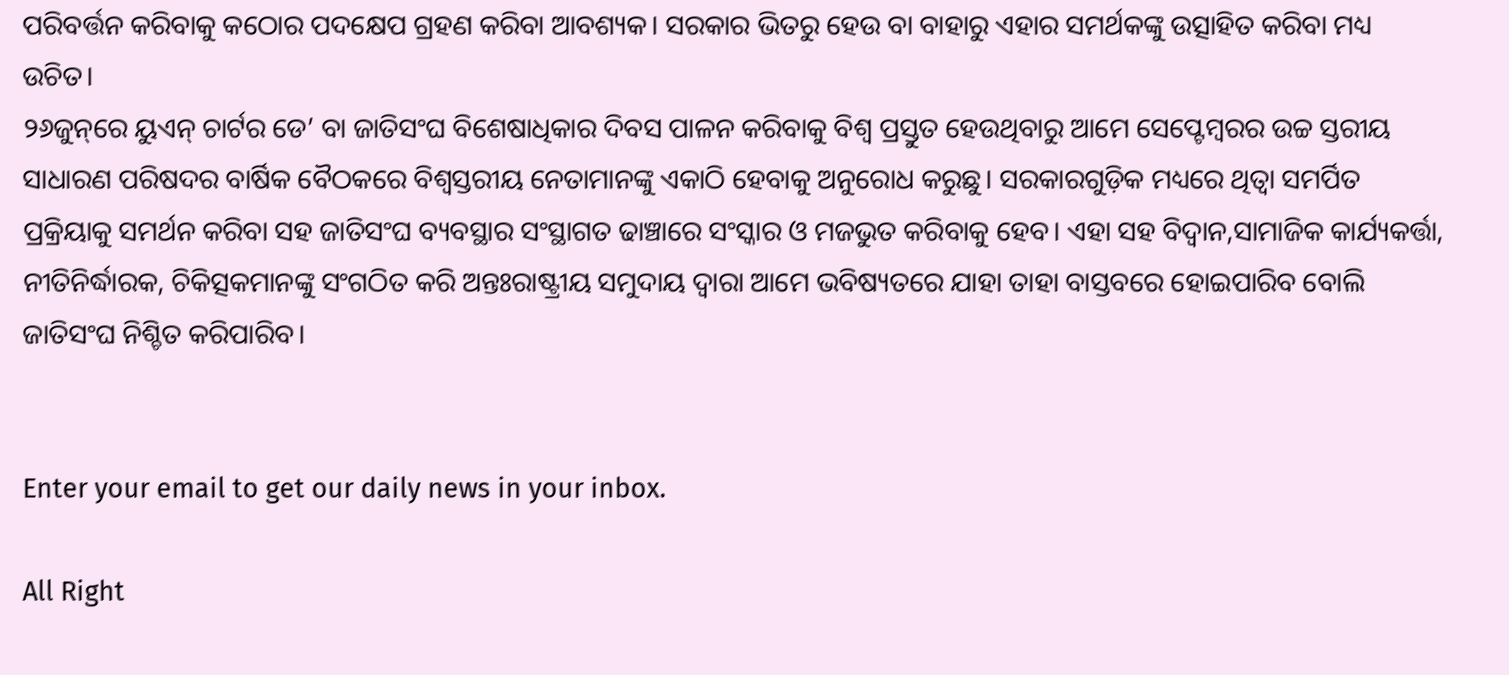ପରିବର୍ତ୍ତନ କରିବାକୁ କଠୋର ପଦକ୍ଷେପ ଗ୍ରହଣ କରିବା ଆବଶ୍ୟକ। ସରକାର ଭିତରୁ ହେଉ ବା ବାହାରୁ ଏହାର ସମର୍ଥକଙ୍କୁ ଉତ୍ସାହିତ କରିବା ମଧ୍ୟ ଉଚିତ।
୨୬ଜୁନ୍‌ରେ ୟୁଏନ୍‌ ଚାର୍ଟର ଡେ’ ବା ଜାତିସଂଘ ବିଶେଷାଧିକାର ଦିବସ ପାଳନ କରିବାକୁ ବିଶ୍ୱ ପ୍ରସ୍ତୁତ ହେଉଥିବାରୁ ଆମେ ସେପ୍ଟେମ୍ବରର ଉଚ୍ଚ ସ୍ତରୀୟ ସାଧାରଣ ପରିଷଦର ବାର୍ଷିକ ବୈଠକରେ ବିଶ୍ୱସ୍ତରୀୟ ନେତାମାନଙ୍କୁ ଏକାଠି ହେବାକୁ ଅନୁରୋଧ କରୁଛୁ। ସରକାରଗୁଡ଼ିକ ମଧ୍ୟରେ ଥିତ୍ବା ସମର୍ପିତ ପ୍ରକ୍ରିୟାକୁ ସମର୍ଥନ କରିବା ସହ ଜାତିସଂଘ ବ୍ୟବସ୍ଥାର ସଂସ୍ଥାଗତ ଢାଞ୍ଚାରେ ସଂସ୍କାର ଓ ମଜଭୁତ କରିବାକୁ ହେବ। ଏହା ସହ ବିଦ୍ୱାନ,ସାମାଜିକ କାର୍ଯ୍ୟକର୍ତ୍ତା, ନୀତିନିର୍ଦ୍ଧାରକ, ଚିକିତ୍ସକମାନଙ୍କୁ ସଂଗଠିତ କରି ଅନ୍ତଃରାଷ୍ଟ୍ରୀୟ ସମୁଦାୟ ଦ୍ୱାରା ଆମେ ଭବିଷ୍ୟତରେ ଯାହା ତାହା ବାସ୍ତବରେ ହୋଇପାରିବ ବୋଲି ଜାତିସଂଘ ନିଶ୍ଚିତ କରିପାରିବ।


Enter your email to get our daily news in your inbox.

All Right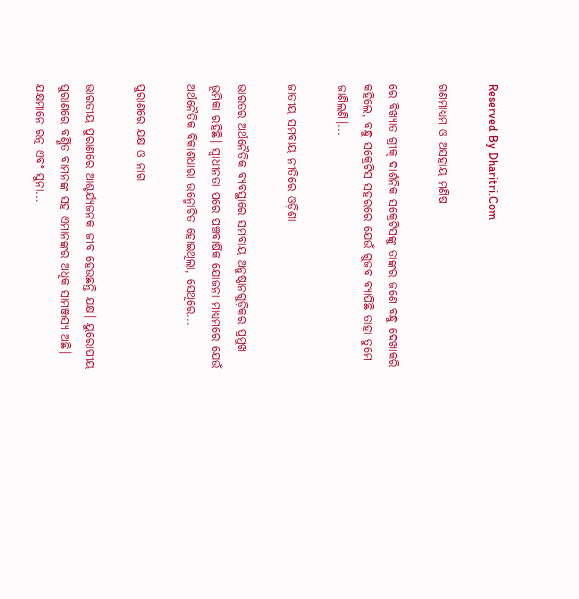Reserved By Dharitri.Com

ଗଣମାଧ୍ୟମ ଓ ଅସହାୟ ମଣିଷ

ରେ ବିଖ୍ୟାତ ଗ୍ରୀକ୍‌ ଦାର୍ଶନିକ ସକ୍ରେଟିସଙ୍କୁ ତାଙ୍କର ଜଣେ ବନ୍ଧୁ ଦେଖାକରି କହିଲେ, ବନ୍ଧୁ ସକ୍ରେଟିସ ସହରରେ ଯେଉଁ ଗୁଜବ ବ୍ୟାପିଛି ତାହା ତୁମେ ଜାଣିଲଣି।...

ଜାତୀୟ ସମବାୟ ନୀତିରେ ଓଡ଼ିଶା

ଭାରତର ଅର୍ଥନୈତିକ ବ୍ୟବସ୍ଥାରେ ସମବାୟ ଅନୁଷ୍ଠାନଗୁଡ଼ିକର ପ୍ରମୁଖ ଭୂମିକା ରହିଛି। ସ୍ବାଧୀନତା ପରେ ପଞ୍ଚବାର୍ଷିକ ଯୋଜନା ମାଧ୍ୟମରେ ଯେଉଁ ଅର୍ଥନୈତିକ ବିକାଶଧାରା ଉନ୍ମୋଚିତ ହୋଇଥିଲା, ସେଥିରେ...

ପୁରାଣରେ ଯକ୍ଷ ଓ ନାଗ

ଭାରତୀୟ ପୁରାଣରେ ଆଶ୍ଚର୍ଯ୍ୟଜନକ ଜୀବ ହେଉଛନ୍ତି ଯକ୍ଷ। ୟୁରୋପୀୟ ପୁରାଣରେ ବର୍ଣ୍ଣିତ ବାମନଙ୍କ ସହ ଏମାନଙ୍କର ଅଧିକ ସାମଞ୍ଜସ୍ୟ ଅଛି। ଯକ୍ଷମାନେ ରତ୍ନ ଏବଂ ସୁନା...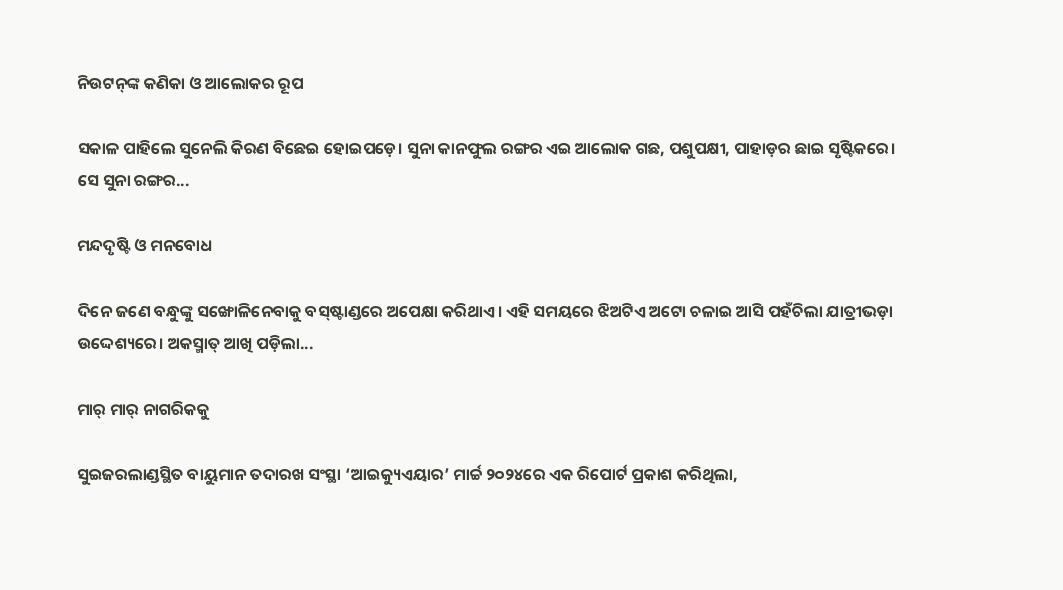ନିଉଟନ୍‌ଙ୍କ କଣିକା ଓ ଆଲୋକର ରୂପ

ସକାଳ ପାହିଲେ ସୁନେଲି କିରଣ ବିଛେଇ ହୋଇପଡ଼େ। ସୁନା କାନଫୁଲ ରଙ୍ଗର ଏଇ ଆଲୋକ ଗଛ, ପଶୁପକ୍ଷୀ, ପାହାଡ଼ର ଛାଇ ସୃଷ୍ଟିକରେ। ସେ ସୁନା ରଙ୍ଗର...

ମନ୍ଦଦୃଷ୍ଟି ଓ ମନବୋଧ

ଦିନେ ଜଣେ ବନ୍ଧୁଙ୍କୁ ସଙ୍ଖୋଳିନେବାକୁ ବସ୍‌ଷ୍ଟାଣ୍ଡରେ ଅପେକ୍ଷା କରିଥାଏ। ଏହି ସମୟରେ ଝିଅଟିଏ ଅଟୋ ଚଳାଇ ଆସି ପହଁଚିଲା ଯାତ୍ରୀଭଡ଼ା ଉଦ୍ଦେଶ୍ୟରେ। ଅକସ୍ମାତ୍‌ ଆଖି ପଡ଼ିଲା...

ମାର୍‌ ମାର୍‌ ନାଗରିକକୁ

ସୁଇଜରଲାଣ୍ଡସ୍ଥିତ ବାୟୁମାନ ତଦାରଖ ସଂସ୍ଥା ‘ଆଇକ୍ୟୁଏୟାର’ ମାର୍ଚ୍ଚ ୨୦୨୪ରେ ଏକ ରିପୋର୍ଟ ପ୍ରକାଶ କରିଥିଲା,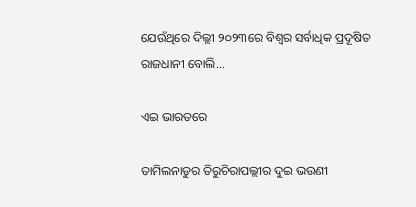ଯେଉଁଥିରେ ଦିଲ୍ଲୀ ୨୦୨୩ରେ ବିଶ୍ୱର ସର୍ବାଧିକ ପ୍ରଦୂଷିତ ରାଜଧାନୀ ବୋଲି...

ଏଇ ଭାରତରେ

ତାମିଲନାଡୁର ତିରୁଚିରାପଲ୍ଲୀର ଦୁଇ ଭଉଣୀ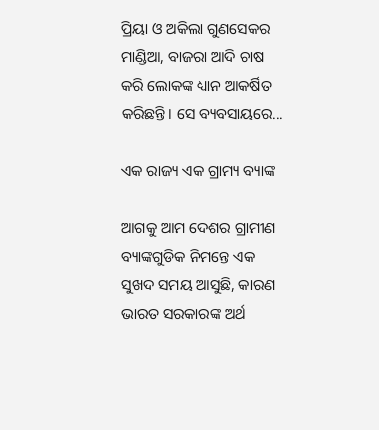ପ୍ରିୟା ଓ ଅକିଲା ଗୁଣସେକର ମାଣ୍ଡିଆ, ବାଜରା ଆଦି ଚାଷ କରି ଲୋକଙ୍କ ଧ୍ୟାନ ଆକର୍ଷିତ କରିଛନ୍ତି। ସେ ବ୍ୟବସାୟରେ...

ଏକ ରାଜ୍ୟ ଏକ ଗ୍ରାମ୍ୟ ବ୍ୟାଙ୍କ

ଆଗକୁ ଆମ ଦେଶର ଗ୍ରାମୀଣ ବ୍ୟାଙ୍କଗୁଡିକ ନିମନ୍ତେ ଏକ ସୁଖଦ ସମୟ ଆସୁଛି, କାରଣ ଭାରତ ସରକାରଙ୍କ ଅର୍ଥ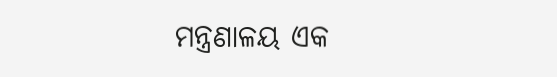ମନ୍ତ୍ରଣାଳୟ ଏକ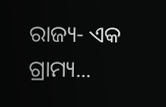ରାଜ୍ୟ- ଏକ ଗ୍ରାମ୍ୟ...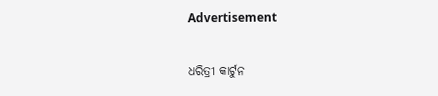Advertisement

ଧରିତ୍ରୀ କାର୍ଟୁନ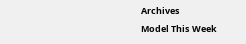Archives
Model This Week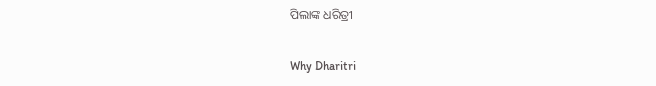ପିଲାଙ୍କ ଧରିତ୍ରୀ

Why Dharitri